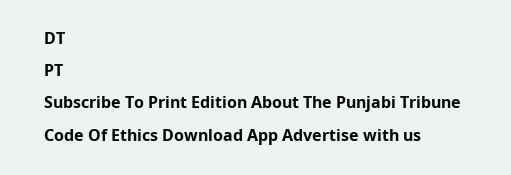DT
PT
Subscribe To Print Edition About The Punjabi Tribune Code Of Ethics Download App Advertise with us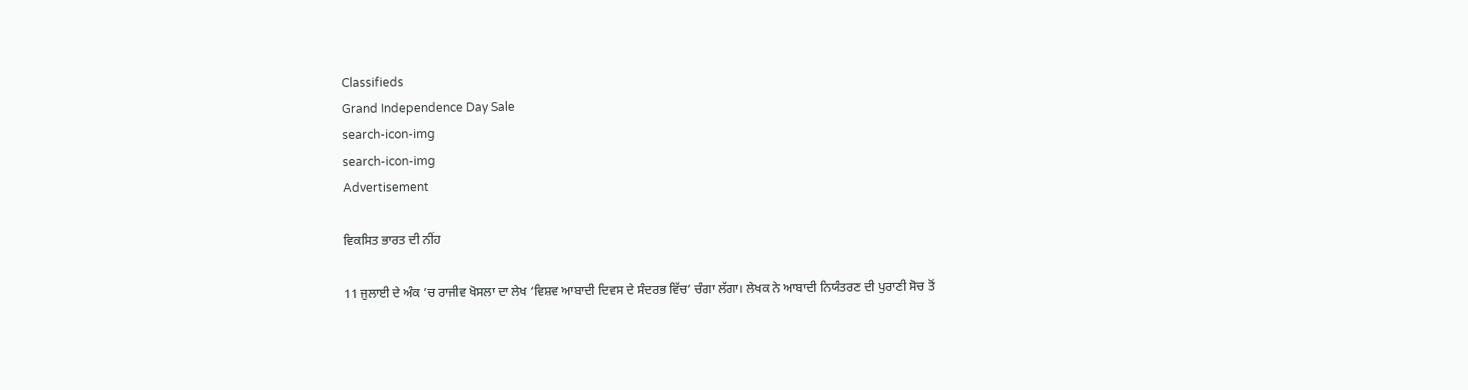Classifieds
Grand Independence Day Sale
search-icon-img
search-icon-img
Advertisement

ਵਿਕਸਿਤ ਭਾਰਤ ਦੀ ਨੀਂਹ

11 ਜੁਲਾਈ ਦੇ ਅੰਕ ’ਚ ਰਾਜੀਵ ਖੋਸਲਾ ਦਾ ਲੇਖ ‘ਵਿਸ਼ਵ ਆਬਾਦੀ ਦਿਵਸ ਦੇ ਸੰਦਰਭ ਵਿੱਚ’ ਚੰਗਾ ਲੱਗਾ। ਲੇਖਕ ਨੇ ਆਬਾਦੀ ਨਿਯੰਤਰਣ ਦੀ ਪੁਰਾਣੀ ਸੋਚ ਤੋਂ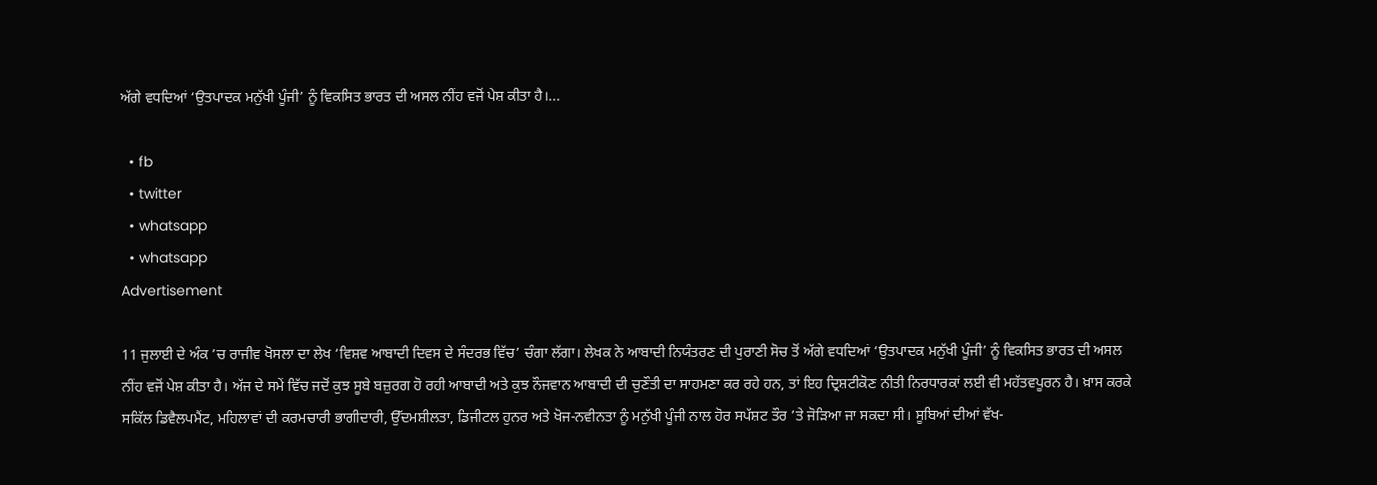ਅੱਗੇ ਵਧਦਿਆਂ ‘ਉਤਪਾਦਕ ਮਨੁੱਖੀ ਪੂੰਜੀ’ ਨੂੰ ਵਿਕਸਿਤ ਭਾਰਤ ਦੀ ਅਸਲ ਨੀਂਹ ਵਜੋਂ ਪੇਸ਼ ਕੀਤਾ ਹੈ।...

  • fb
  • twitter
  • whatsapp
  • whatsapp
Advertisement

11 ਜੁਲਾਈ ਦੇ ਅੰਕ ’ਚ ਰਾਜੀਵ ਖੋਸਲਾ ਦਾ ਲੇਖ ‘ਵਿਸ਼ਵ ਆਬਾਦੀ ਦਿਵਸ ਦੇ ਸੰਦਰਭ ਵਿੱਚ’ ਚੰਗਾ ਲੱਗਾ। ਲੇਖਕ ਨੇ ਆਬਾਦੀ ਨਿਯੰਤਰਣ ਦੀ ਪੁਰਾਣੀ ਸੋਚ ਤੋਂ ਅੱਗੇ ਵਧਦਿਆਂ ‘ਉਤਪਾਦਕ ਮਨੁੱਖੀ ਪੂੰਜੀ’ ਨੂੰ ਵਿਕਸਿਤ ਭਾਰਤ ਦੀ ਅਸਲ ਨੀਂਹ ਵਜੋਂ ਪੇਸ਼ ਕੀਤਾ ਹੈ। ਅੱਜ ਦੇ ਸਮੇਂ ਵਿੱਚ ਜਦੋਂ ਕੁਝ ਸੂਬੇ ਬਜ਼ੁਰਗ ਹੋ ਰਹੀ ਆਬਾਦੀ ਅਤੇ ਕੁਝ ਨੌਜਵਾਨ ਆਬਾਦੀ ਦੀ ਚੁਣੌਤੀ ਦਾ ਸਾਹਮਣਾ ਕਰ ਰਹੇ ਹਨ, ਤਾਂ ਇਹ ਦ੍ਰਿਸ਼ਟੀਕੋਣ ਨੀਤੀ ਨਿਰਧਾਰਕਾਂ ਲਈ ਵੀ ਮਹੱਤਵਪੂਰਨ ਹੈ। ਖ਼ਾਸ ਕਰਕੇ ਸਕਿੱਲ ਡਿਵੈਲਪਮੈਂਟ, ਮਹਿਲਾਵਾਂ ਦੀ ਕਰਮਚਾਰੀ ਭਾਗੀਦਾਰੀ, ਉੱਦਮਸ਼ੀਲਤਾ, ਡਿਜੀਟਲ ਹੁਨਰ ਅਤੇ ਖੋਜ-ਨਵੀਨਤਾ ਨੂੰ ਮਨੁੱਖੀ ਪੂੰਜੀ ਨਾਲ ਹੋਰ ਸਪੱਸ਼ਟ ਤੌਰ ’ਤੇ ਜੋੜਿਆ ਜਾ ਸਕਦਾ ਸੀ। ਸੂਬਿਆਂ ਦੀਆਂ ਵੱਖ-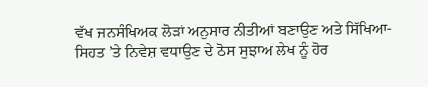ਵੱਖ ਜਨਸੰਖਿਅਕ ਲੋੜਾਂ ਅਨੁਸਾਰ ਨੀਤੀਆਂ ਬਣਾਉਣ ਅਤੇ ਸਿੱਖਿਆ-ਸਿਹਤ ’ਤੇ ਨਿਵੇਸ਼ ਵਧਾਉਣ ਦੇ ਠੋਸ ਸੁਝਾਅ ਲੇਖ ਨੂੰ ਹੋਰ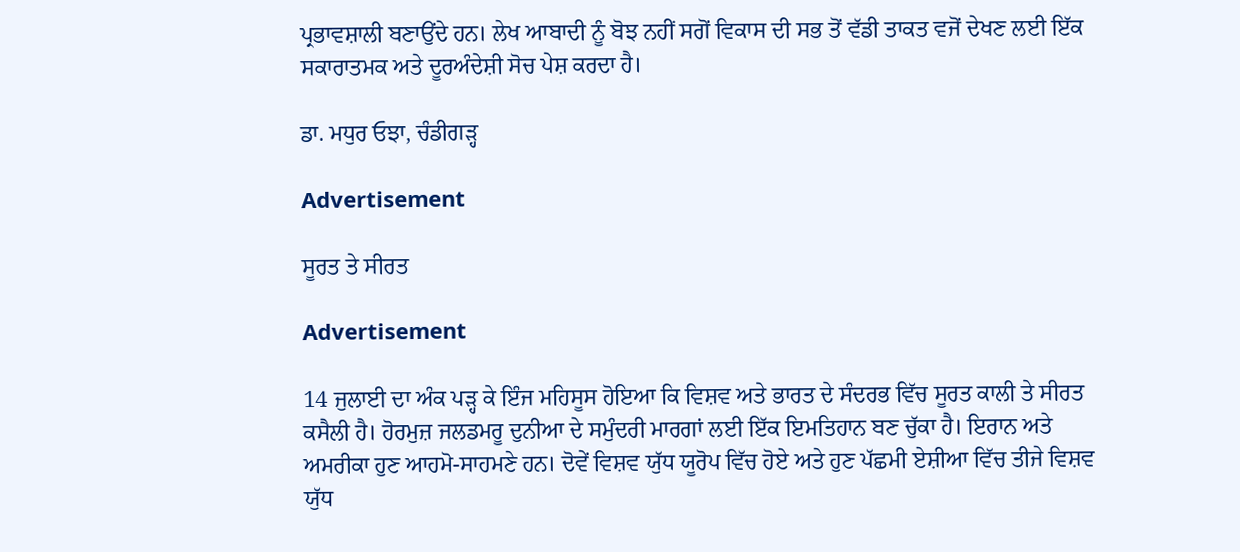ਪ੍ਰਭਾਵਸ਼ਾਲੀ ਬਣਾਉਂਦੇ ਹਨ। ਲੇਖ ਆਬਾਦੀ ਨੂੰ ਬੋਝ ਨਹੀਂ ਸਗੋਂ ਵਿਕਾਸ ਦੀ ਸਭ ਤੋਂ ਵੱਡੀ ਤਾਕਤ ਵਜੋਂ ਦੇਖਣ ਲਈ ਇੱਕ ਸਕਾਰਾਤਮਕ ਅਤੇ ਦੂਰਅੰਦੇਸ਼ੀ ਸੋਚ ਪੇਸ਼ ਕਰਦਾ ਹੈ।

ਡਾ. ਮਧੁਰ ਓਝਾ, ਚੰਡੀਗੜ੍ਹ

Advertisement

ਸੂਰਤ ਤੇ ਸੀਰਤ

Advertisement

14 ਜੁਲਾਈ ਦਾ ਅੰਕ ਪੜ੍ਹ ਕੇ ਇੰਜ ਮਹਿਸੂਸ ਹੋਇਆ ਕਿ ਵਿਸ਼ਵ ਅਤੇ ਭਾਰਤ ਦੇ ਸੰਦਰਭ ਵਿੱਚ ਸੂਰਤ ਕਾਲੀ ਤੇ ਸੀਰਤ ਕਸੈਲੀ ਹੈ। ਹੋਰਮੁਜ਼ ਜਲਡਮਰੂ ਦੁਨੀਆ ਦੇ ਸਮੁੰਦਰੀ ਮਾਰਗਾਂ ਲਈ ਇੱਕ ਇਮਤਿਹਾਨ ਬਣ ਚੁੱਕਾ ਹੈ। ਇਰਾਨ ਅਤੇ ਅਮਰੀਕਾ ਹੁਣ ਆਹਮੋ-ਸਾਹਮਣੇ ਹਨ। ਦੋਵੇਂ ਵਿਸ਼ਵ ਯੁੱਧ ਯੂਰੋਪ ਵਿੱਚ ਹੋਏ ਅਤੇ ਹੁਣ ਪੱਛਮੀ ਏਸ਼ੀਆ ਵਿੱਚ ਤੀਜੇ ਵਿਸ਼ਵ ਯੁੱਧ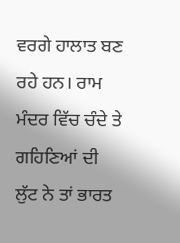ਵਰਗੇ ਹਾਲਾਤ ਬਣ ਰਹੇ ਹਨ। ਰਾਮ ਮੰਦਰ ਵਿੱਚ ਚੰਦੇ ਤੇ ਗਹਿਣਿਆਂ ਦੀ ਲੁੱਟ ਨੇ ਤਾਂ ਭਾਰਤ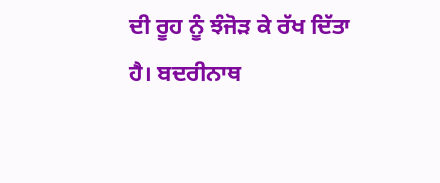ਦੀ ਰੂਹ ਨੂੰ ਝੰਜੋੜ ਕੇ ਰੱਖ ਦਿੱਤਾ ਹੈ। ਬਦਰੀਨਾਥ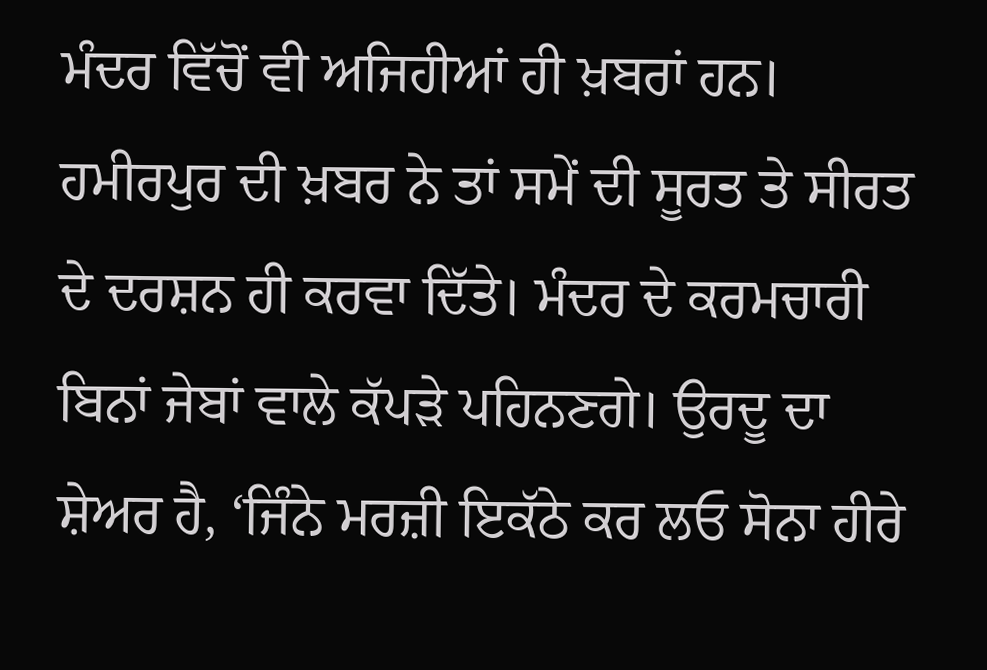ਮੰਦਰ ਵਿੱਚੋਂ ਵੀ ਅਜਿਹੀਆਂ ਹੀ ਖ਼ਬਰਾਂ ਹਨ। ਹਮੀਰਪੁਰ ਦੀ ਖ਼ਬਰ ਨੇ ਤਾਂ ਸਮੇਂ ਦੀ ਸੂਰਤ ਤੇ ਸੀਰਤ ਦੇ ਦਰਸ਼ਨ ਹੀ ਕਰਵਾ ਦਿੱਤੇ। ਮੰਦਰ ਦੇ ਕਰਮਚਾਰੀ ਬਿਨਾਂ ਜੇਬਾਂ ਵਾਲੇ ਕੱਪੜੇ ਪਹਿਨਣਗੇ। ਉਰਦੂ ਦਾ ਸ਼ੇਅਰ ਹੈ, ‘ਜਿੰਨੇ ਮਰਜ਼ੀ ਇਕੱਠੇ ਕਰ ਲਓ ਸੋਨਾ ਹੀਰੇ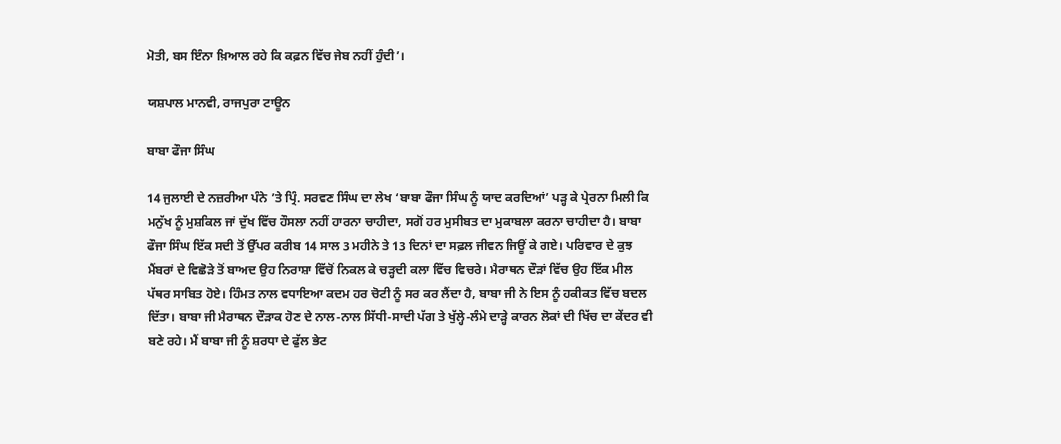ਮੋਤੀ, ਬਸ ਇੰਨਾ ਖ਼ਿਆਲ ਰਹੇ ਕਿ ਕਫ਼ਨ ਵਿੱਚ ਜੇਬ ਨਹੀਂ ਹੁੰਦੀ’।

ਯਸ਼ਪਾਲ ਮਾਨਵੀ, ਰਾਜਪੁਰਾ ਟਾਊਨ

ਬਾਬਾ ਫੌਜਾ ਸਿੰਘ

14 ਜੁਲਾਈ ਦੇ ਨਜ਼ਰੀਆ ਪੰਨੇ ’ਤੇ ਪ੍ਰਿੰ. ਸਰਵਣ ਸਿੰਘ ਦਾ ਲੇਖ ‘ਬਾਬਾ ਫੌਜਾ ਸਿੰਘ ਨੂੰ ਯਾਦ ਕਰਦਿਆਂ’ ਪੜ੍ਹ ਕੇ ਪ੍ਰੇਰਨਾ ਮਿਲੀ ਕਿ ਮਨੁੱਖ ਨੂੰ ਮੁਸ਼ਕਿਲ ਜਾਂ ਦੁੱਖ ਵਿੱਚ ਹੌਸਲਾ ਨਹੀਂ ਹਾਰਨਾ ਚਾਹੀਦਾ, ਸਗੋਂ ਹਰ ਮੁਸੀਬਤ ਦਾ ਮੁਕਾਬਲਾ ਕਰਨਾ ਚਾਹੀਦਾ ਹੈ। ਬਾਬਾ ਫੌਜਾ ਸਿੰਘ ਇੱਕ ਸਦੀ ਤੋਂ ਉੱਪਰ ਕਰੀਬ 14 ਸਾਲ 3 ਮਹੀਨੇ ਤੇ 13 ਦਿਨਾਂ ਦਾ ਸਫ਼ਲ ਜੀਵਨ ਜਿਊਂ ਕੇ ਗਏ। ਪਰਿਵਾਰ ਦੇ ਕੁਝ ਮੈਂਬਰਾਂ ਦੇ ਵਿਛੋੜੇ ਤੋਂ ਬਾਅਦ ਉਹ ਨਿਰਾਸ਼ਾ ਵਿੱਚੋਂ ਨਿਕਲ ਕੇ ਚੜ੍ਹਦੀ ਕਲਾ ਵਿੱਚ ਵਿਚਰੇ। ਮੈਰਾਥਨ ਦੌੜਾਂ ਵਿੱਚ ਉਹ ਇੱਕ ਮੀਲ ਪੱਥਰ ਸਾਬਿਤ ਹੋਏ। ਹਿੰਮਤ ਨਾਲ ਵਧਾਇਆ ਕਦਮ ਹਰ ਚੋਟੀ ਨੂੰ ਸਰ ਕਰ ਲੈਂਦਾ ਹੈ, ਬਾਬਾ ਜੀ ਨੇ ਇਸ ਨੂੰ ਹਕੀਕਤ ਵਿੱਚ ਬਦਲ ਦਿੱਤਾ। ਬਾਬਾ ਜੀ ਮੈਰਾਥਨ ਦੌੜਾਕ ਹੋਣ ਦੇ ਨਾਲ-ਨਾਲ ਸਿੱਧੀ-ਸਾਦੀ ਪੱਗ ਤੇ ਖੁੱਲ੍ਹੇ-ਲੰਮੇ ਦਾੜ੍ਹੇ ਕਾਰਨ ਲੋਕਾਂ ਦੀ ਖਿੱਚ ਦਾ ਕੇਂਦਰ ਵੀ ਬਣੇ ਰਹੇ। ਮੈਂ ਬਾਬਾ ਜੀ ਨੂੰ ਸ਼ਰਧਾ ਦੇ ਫੁੱਲ ਭੇਟ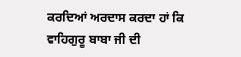ਕਰਦਿਆਂ ਅਰਦਾਸ ਕਰਦਾ ਹਾਂ ਕਿ ਵਾਹਿਗੁਰੂ ਬਾਬਾ ਜੀ ਦੀ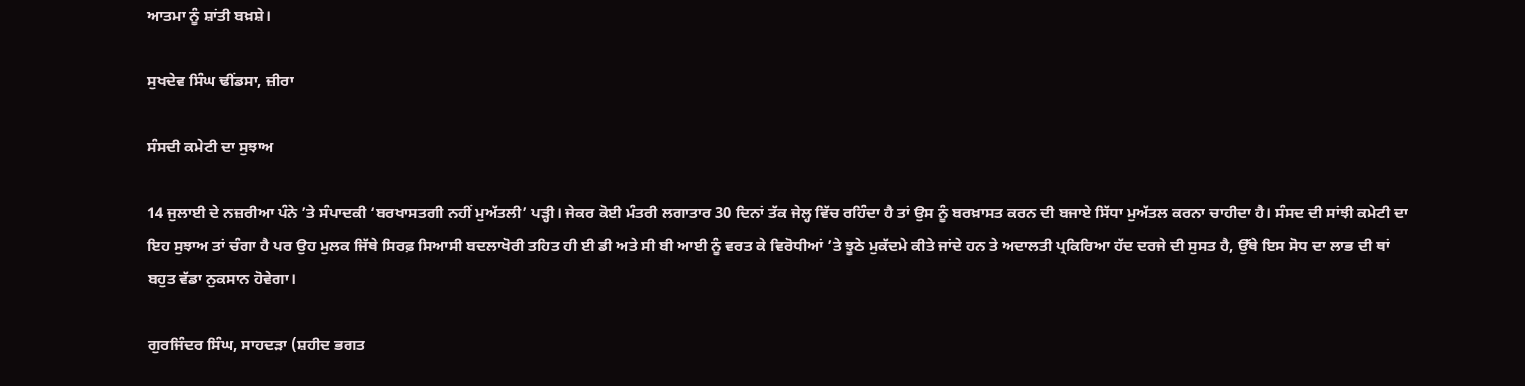ਆਤਮਾ ਨੂੰ ਸ਼ਾਂਤੀ ਬਖ਼ਸ਼ੇ।

ਸੁਖਦੇਵ ਸਿੰਘ ਢੀਂਡਸਾ, ਜ਼ੀਰਾ

ਸੰਸਦੀ ਕਮੇਟੀ ਦਾ ਸੁਝਾਅ

14 ਜੁਲਾਈ ਦੇ ਨਜ਼ਰੀਆ ਪੰਨੇ ’ਤੇ ਸੰਪਾਦਕੀ ‘ਬਰਖਾਸਤਗੀ ਨਹੀਂ ਮੁਅੱਤਲੀ’ ਪੜ੍ਹੀ। ਜੇਕਰ ਕੋਈ ਮੰਤਰੀ ਲਗਾਤਾਰ 30 ਦਿਨਾਂ ਤੱਕ ਜੇਲ੍ਹ ਵਿੱਚ ਰਹਿੰਦਾ ਹੈ ਤਾਂ ਉਸ ਨੂੰ ਬਰਖ਼ਾਸਤ ਕਰਨ ਦੀ ਬਜਾਏ ਸਿੱਧਾ ਮੁਅੱਤਲ ਕਰਨਾ ਚਾਹੀਦਾ ਹੈ। ਸੰਸਦ ਦੀ ਸਾਂਝੀ ਕਮੇਟੀ ਦਾ ਇਹ ਸੁਝਾਅ ਤਾਂ ਚੰਗਾ ਹੈ ਪਰ ਉਹ ਮੁਲਕ ਜਿੱਥੇ ਸਿਰਫ਼ ਸਿਆਸੀ ਬਦਲਾਖੋਰੀ ਤਹਿਤ ਹੀ ਈ ਡੀ ਅਤੇ ਸੀ ਬੀ ਆਈ ਨੂੰ ਵਰਤ ਕੇ ਵਿਰੋਧੀਆਂ ’ਤੇ ਝੂਠੇ ਮੁਕੱਦਮੇ ਕੀਤੇ ਜਾਂਦੇ ਹਨ ਤੇ ਅਦਾਲਤੀ ਪ੍ਰਕਿਰਿਆ ਹੱਦ ਦਰਜੇ ਦੀ ਸੁਸਤ ਹੈ, ਉੱਥੇ ਇਸ ਸੋਧ ਦਾ ਲਾਭ ਦੀ ਥਾਂ ਬਹੁਤ ਵੱਡਾ ਨੁਕਸਾਨ ਹੋਵੇਗਾ।

ਗੁਰਜਿੰਦਰ ਸਿੰਘ, ਸਾਹਦੜਾ (ਸ਼ਹੀਦ ਭਗਤ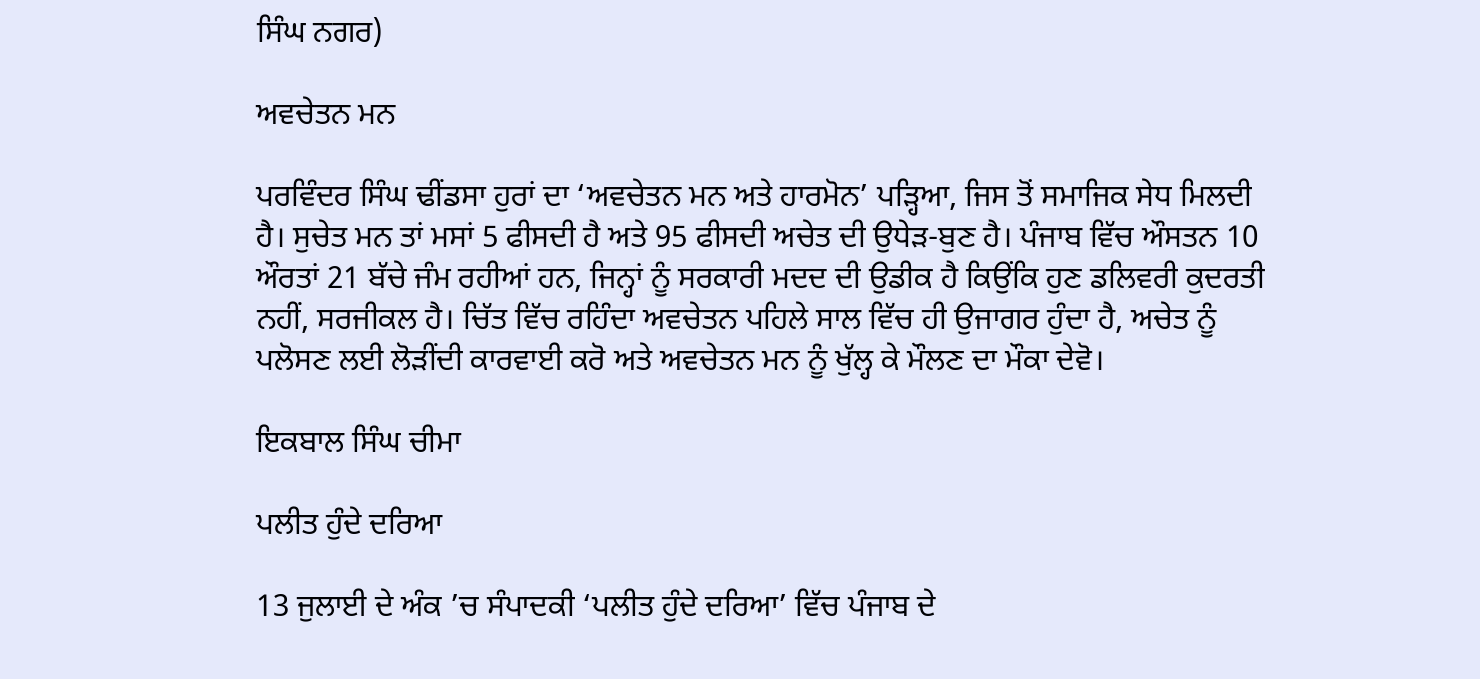ਸਿੰਘ ਨਗਰ)

ਅਵਚੇਤਨ ਮਨ

ਪਰਵਿੰਦਰ ਸਿੰਘ ਢੀਂਡਸਾ ਹੁਰਾਂ ਦਾ ‘ਅਵਚੇਤਨ ਮਨ ਅਤੇ ਹਾਰਮੋਨ’ ਪੜ੍ਹਿਆ, ਜਿਸ ਤੋਂ ਸਮਾਜਿਕ ਸੇਧ ਮਿਲਦੀ ਹੈ। ਸੁਚੇਤ ਮਨ ਤਾਂ ਮਸਾਂ 5 ਫੀਸਦੀ ਹੈ ਅਤੇ 95 ਫੀਸਦੀ ਅਚੇਤ ਦੀ ਉਧੇੜ-ਬੁਣ ਹੈ। ਪੰਜਾਬ ਵਿੱਚ ਔਸਤਨ 10 ਔਰਤਾਂ 21 ਬੱਚੇ ਜੰਮ ਰਹੀਆਂ ਹਨ, ਜਿਨ੍ਹਾਂ ਨੂੰ ਸਰਕਾਰੀ ਮਦਦ ਦੀ ਉਡੀਕ ਹੈ ਕਿਉਂਕਿ ਹੁਣ ਡਲਿਵਰੀ ਕੁਦਰਤੀ ਨਹੀਂ, ਸਰਜੀਕਲ ਹੈ। ਚਿੱਤ ਵਿੱਚ ਰਹਿੰਦਾ ਅਵਚੇਤਨ ਪਹਿਲੇ ਸਾਲ ਵਿੱਚ ਹੀ ਉਜਾਗਰ ਹੁੰਦਾ ਹੈ, ਅਚੇਤ ਨੂੰ ਪਲੋਸਣ ਲਈ ਲੋੜੀਂਦੀ ਕਾਰਵਾਈ ਕਰੋ ਅਤੇ ਅਵਚੇਤਨ ਮਨ ਨੂੰ ਖੁੱਲ੍ਹ ਕੇ ਮੌਲਣ ਦਾ ਮੌਕਾ ਦੇਵੋ।

ਇਕਬਾਲ ਸਿੰਘ ਚੀਮਾ

ਪਲੀਤ ਹੁੰਦੇ ਦਰਿਆ

13 ਜੁਲਾਈ ਦੇ ਅੰਕ ’ਚ ਸੰਪਾਦਕੀ ‘ਪਲੀਤ ਹੁੰਦੇ ਦਰਿਆ’ ਵਿੱਚ ਪੰਜਾਬ ਦੇ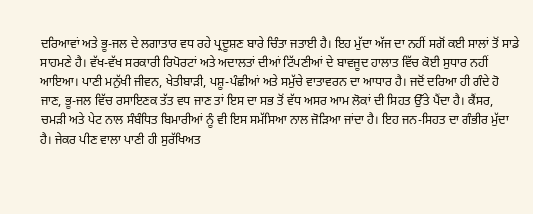ਦਰਿਆਵਾਂ ਅਤੇ ਭੂ-ਜਲ ਦੇ ਲਗਾਤਾਰ ਵਧ ਰਹੇ ਪ੍ਰਦੂਸ਼ਣ ਬਾਰੇ ਚਿੰਤਾ ਜਤਾਈ ਹੈ। ਇਹ ਮੁੱਦਾ ਅੱਜ ਦਾ ਨਹੀਂ ਸਗੋਂ ਕਈ ਸਾਲਾਂ ਤੋਂ ਸਾਡੇ ਸਾਹਮਣੇ ਹੈ। ਵੱਖ-ਵੱਖ ਸਰਕਾਰੀ ਰਿਪੋਰਟਾਂ ਅਤੇ ਅਦਾਲਤਾਂ ਦੀਆਂ ਟਿੱਪਣੀਆਂ ਦੇ ਬਾਵਜੂਦ ਹਾਲਾਤ ਵਿੱਚ ਕੋਈ ਸੁਧਾਰ ਨਹੀਂ ਆਇਆ। ਪਾਣੀ ਮਨੁੱਖੀ ਜੀਵਨ, ਖੇਤੀਬਾੜੀ, ਪਸ਼ੂ-ਪੰਛੀਆਂ ਅਤੇ ਸਮੁੱਚੇ ਵਾਤਾਵਰਨ ਦਾ ਆਧਾਰ ਹੈ। ਜਦੋਂ ਦਰਿਆ ਹੀ ਗੰਦੇ ਹੋ ਜਾਣ, ਭੂ-ਜਲ ਵਿੱਚ ਰਸਾਇਣਕ ਤੱਤ ਵਧ ਜਾਣ ਤਾਂ ਇਸ ਦਾ ਸਭ ਤੋਂ ਵੱਧ ਅਸਰ ਆਮ ਲੋਕਾਂ ਦੀ ਸਿਹਤ ਉੱਤੇ ਪੈਂਦਾ ਹੈ। ਕੈਂਸਰ, ਚਮੜੀ ਅਤੇ ਪੇਟ ਨਾਲ ਸੰਬੰਧਿਤ ਬਿਮਾਰੀਆਂ ਨੂੰ ਵੀ ਇਸ ਸਮੱਸਿਆ ਨਾਲ ਜੋੜਿਆ ਜਾਂਦਾ ਹੈ। ਇਹ ਜਨ-ਸਿਹਤ ਦਾ ਗੰਭੀਰ ਮੁੱਦਾ ਹੈ। ਜੇਕਰ ਪੀਣ ਵਾਲਾ ਪਾਣੀ ਹੀ ਸੁਰੱਖਿਅਤ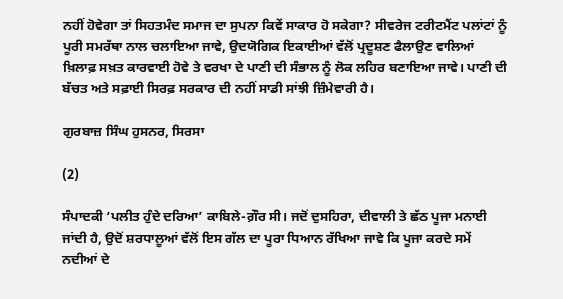ਨਹੀਂ ਹੋਵੇਗਾ ਤਾਂ ਸਿਹਤਮੰਦ ਸਮਾਜ ਦਾ ਸੁਪਨਾ ਕਿਵੇਂ ਸਾਕਾਰ ਹੋ ਸਕੇਗਾ? ਸੀਵਰੇਜ ਟਰੀਟਮੈਂਟ ਪਲਾਂਟਾਂ ਨੂੰ ਪੂਰੀ ਸਮਰੱਥਾ ਨਾਲ ਚਲਾਇਆ ਜਾਵੇ, ਉਦਯੋਗਿਕ ਇਕਾਈਆਂ ਵੱਲੋਂ ਪ੍ਰਦੂਸ਼ਣ ਫੈਲਾਉਣ ਵਾਲਿਆਂ ਖ਼ਿਲਾਫ਼ ਸਖ਼ਤ ਕਾਰਵਾਈ ਹੋਵੇ ਤੇ ਵਰਖਾ ਦੇ ਪਾਣੀ ਦੀ ਸੰਭਾਲ ਨੂੰ ਲੋਕ ਲਹਿਰ ਬਣਾਇਆ ਜਾਵੇ। ਪਾਣੀ ਦੀ ਬੱਚਤ ਅਤੇ ਸਫ਼ਾਈ ਸਿਰਫ਼ ਸਰਕਾਰ ਦੀ ਨਹੀਂ ਸਾਡੀ ਸਾਂਝੀ ਜ਼ਿੰਮੇਵਾਰੀ ਹੈ।

ਗੁਰਬਾਜ਼ ਸਿੰਘ ਹੁਸਨਰ, ਸਿਰਸਾ

(2)

ਸੰਪਾਦਕੀ ‘ਪਲੀਤ ਹੁੰਦੇ ਦਰਿਆ’ ਕਾਬਿਲੇ-ਗ਼ੌਰ ਸੀ। ਜਦੋਂ ਦੁਸਹਿਰਾ, ਦੀਵਾਲੀ ਤੇ ਛੱਠ ਪੂਜਾ ਮਨਾਈ ਜਾਂਦੀ ਹੈ, ਉਦੋਂ ਸ਼ਰਧਾਲੂਆਂ ਵੱਲੋਂ ਇਸ ਗੱਲ ਦਾ ਪੂਰਾ ਧਿਆਨ ਰੱਖਿਆ ਜਾਵੇ ਕਿ ਪੂਜਾ ਕਰਦੇ ਸਮੇਂ ਨਦੀਆਂ ਦੇ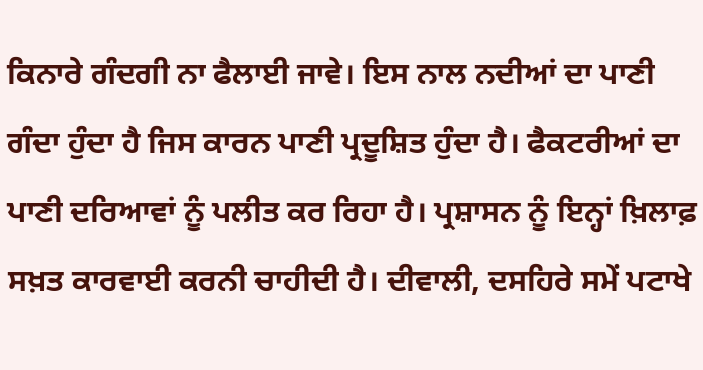ਕਿਨਾਰੇ ਗੰਦਗੀ ਨਾ ਫੈਲਾਈ ਜਾਵੇ। ਇਸ ਨਾਲ ਨਦੀਆਂ ਦਾ ਪਾਣੀ ਗੰਦਾ ਹੁੰਦਾ ਹੈ ਜਿਸ ਕਾਰਨ ਪਾਣੀ ਪ੍ਰਦੂਸ਼ਿਤ ਹੁੰਦਾ ਹੈ। ਫੈਕਟਰੀਆਂ ਦਾ ਪਾਣੀ ਦਰਿਆਵਾਂ ਨੂੰ ਪਲੀਤ ਕਰ ਰਿਹਾ ਹੈ। ਪ੍ਰਸ਼ਾਸਨ ਨੂੰ ਇਨ੍ਹਾਂ ਖ਼ਿਲਾਫ਼ ਸਖ਼ਤ ਕਾਰਵਾਈ ਕਰਨੀ ਚਾਹੀਦੀ ਹੈ। ਦੀਵਾਲੀ, ਦਸਹਿਰੇ ਸਮੇਂ ਪਟਾਖੇ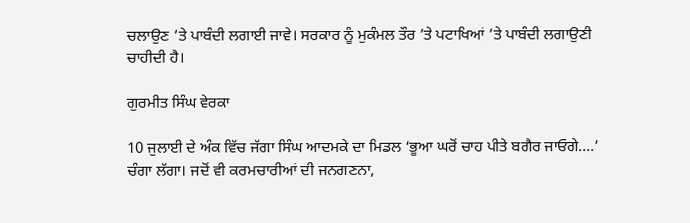ਚਲਾਉਣ ’ਤੇ ਪਾਬੰਦੀ ਲਗਾਈ ਜਾਵੇ। ਸਰਕਾਰ ਨੂੰ ਮੁਕੰਮਲ ਤੌਰ ’ਤੇ ਪਟਾਖਿਆਂ ’ਤੇ ਪਾਬੰਦੀ ਲਗਾਉਣੀ ਚਾਹੀਦੀ ਹੈ।

ਗੁਰਮੀਤ ਸਿੰਘ ਵੇਰਕਾ

10 ਜੁਲਾਈ ਦੇ ਅੰਕ ਵਿੱਚ ਜੱਗਾ ਸਿੰਘ ਆਦਮਕੇ ਦਾ ਮਿਡਲ ‘ਭੂਆ ਘਰੋਂ ਚਾਹ ਪੀਤੇ ਬਗੈਰ ਜਾਓਗੇ....’ ਚੰਗਾ ਲੱਗਾ। ਜਦੋਂ ਵੀ ਕਰਮਚਾਰੀਆਂ ਦੀ ਜਨਗਣਨਾ,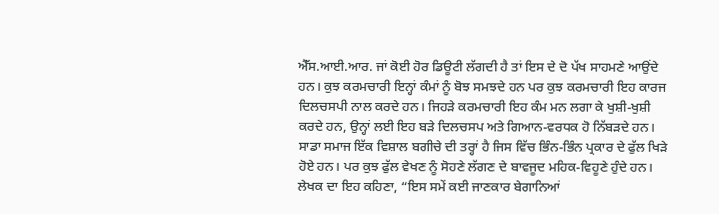ਐੱਸ.ਆਈ.ਆਰ. ਜਾਂ ਕੋਈ ਹੋਰ ਡਿਊਟੀ ਲੱਗਦੀ ਹੈ ਤਾਂ ਇਸ ਦੇ ਦੋ ਪੱਖ ਸਾਹਮਣੇ ਆਉਂਦੇ ਹਨ। ਕੁਝ ਕਰਮਚਾਰੀ ਇਨ੍ਹਾਂ ਕੰਮਾਂ ਨੂੰ ਬੋਝ ਸਮਝਦੇ ਹਨ ਪਰ ਕੁਝ ਕਰਮਚਾਰੀ ਇਹ ਕਾਰਜ ਦਿਲਚਸਪੀ ਨਾਲ ਕਰਦੇ ਹਨ। ਜਿਹੜੇ ਕਰਮਚਾਰੀ ਇਹ ਕੰਮ ਮਨ ਲਗਾ ਕੇ ਖੁਸ਼ੀ-ਖੁਸ਼ੀ ਕਰਦੇ ਹਨ, ਉਨ੍ਹਾਂ ਲਈ ਇਹ ਬੜੇ ਦਿਲਚਸਪ ਅਤੇ ਗਿਆਨ-ਵਰਧਕ ਹੋ ਨਿੱਬੜਦੇ ਹਨ। ਸਾਡਾ ਸਮਾਜ ਇੱਕ ਵਿਸ਼ਾਲ ਬਗੀਚੇ ਦੀ ਤਰ੍ਹਾਂ ਹੈ ਜਿਸ ਵਿੱਚ ਭਿੰਨ-ਭਿੰਨ ਪ੍ਰਕਾਰ ਦੇ ਫੁੱਲ ਖਿੜੇ ਹੋਏ ਹਨ। ਪਰ ਕੁਝ ਫੁੱਲ ਵੇਖਣ ਨੂੰ ਸੋਹਣੇ ਲੱਗਣ ਦੇ ਬਾਵਜੂਦ ਮਹਿਕ-ਵਿਹੂਣੇ ਹੁੰਦੇ ਹਨ। ਲੇਖਕ ਦਾ ਇਹ ਕਹਿਣਾ, “ਇਸ ਸਮੇਂ ਕਈ ਜਾਣਕਾਰ ਬੇਗਾਨਿਆਂ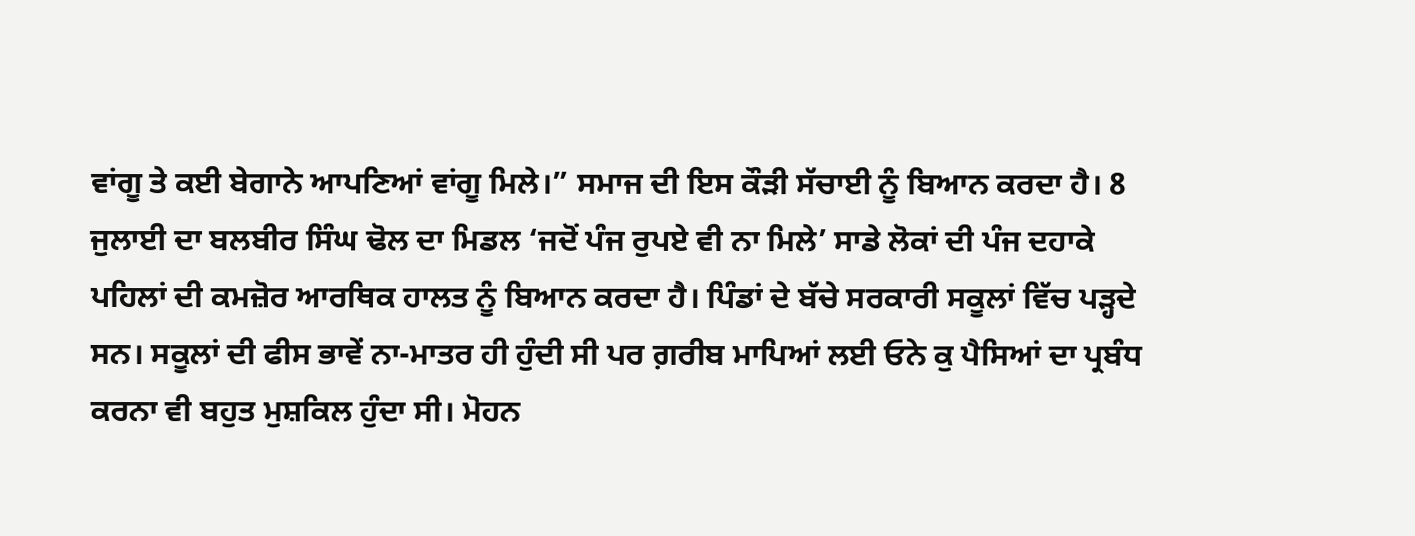ਵਾਂਗੂ ਤੇ ਕਈ ਬੇਗਾਨੇ ਆਪਣਿਆਂ ਵਾਂਗੂ ਮਿਲੇ।” ਸਮਾਜ ਦੀ ਇਸ ਕੌੜੀ ਸੱਚਾਈ ਨੂੰ ਬਿਆਨ ਕਰਦਾ ਹੈ। 8 ਜੁਲਾਈ ਦਾ ਬਲਬੀਰ ਸਿੰਘ ਢੋਲ ਦਾ ਮਿਡਲ ‘ਜਦੋਂ ਪੰਜ ਰੁਪਏ ਵੀ ਨਾ ਮਿਲੇ’ ਸਾਡੇ ਲੋਕਾਂ ਦੀ ਪੰਜ ਦਹਾਕੇ ਪਹਿਲਾਂ ਦੀ ਕਮਜ਼ੋਰ ਆਰਥਿਕ ਹਾਲਤ ਨੂੰ ਬਿਆਨ ਕਰਦਾ ਹੈ। ਪਿੰਡਾਂ ਦੇ ਬੱਚੇ ਸਰਕਾਰੀ ਸਕੂਲਾਂ ਵਿੱਚ ਪੜ੍ਹਦੇ ਸਨ। ਸਕੂਲਾਂ ਦੀ ਫੀਸ ਭਾਵੇਂ ਨਾ-ਮਾਤਰ ਹੀ ਹੁੰਦੀ ਸੀ ਪਰ ਗ਼ਰੀਬ ਮਾਪਿਆਂ ਲਈ ਓਨੇ ਕੁ ਪੈਸਿਆਂ ਦਾ ਪ੍ਰਬੰਧ ਕਰਨਾ ਵੀ ਬਹੁਤ ਮੁਸ਼ਕਿਲ ਹੁੰਦਾ ਸੀ। ਮੋਹਨ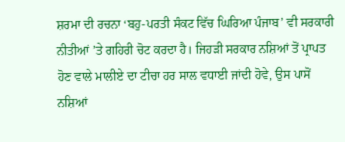ਸ਼ਰਮਾ ਦੀ ਰਚਨਾ ‘ਬਹੁ-ਪਰਤੀ ਸੰਕਟ ਵਿੱਚ ਘਿਰਿਆ ਪੰਜਾਬ’ ਵੀ ਸਰਕਾਰੀ ਨੀਤੀਆਂ ’ਤੇ ਗਹਿਰੀ ਚੋਟ ਕਰਦਾ ਹੈ। ਜਿਹੜੀ ਸਰਕਾਰ ਨਸ਼ਿਆਂ ਤੋਂ ਪ੍ਰਾਪਤ ਹੋਣ ਵਾਲੇ ਮਾਲੀਏ ਦਾ ਟੀਚਾ ਹਰ ਸਾਲ ਵਧਾਈ ਜਾਂਦੀ ਹੋਵੇ, ਉਸ ਪਾਸੋਂ ਨਸ਼ਿਆਂ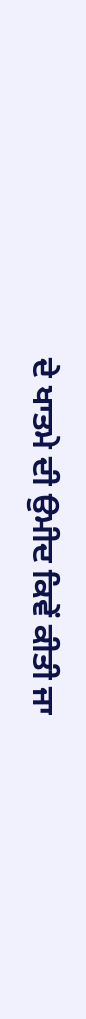ਦੇ ਖਾਤਮੇ ਦੀ ਉਮੀਦ ਕਿਵੇਂ ਕੀਤੀ ਜਾ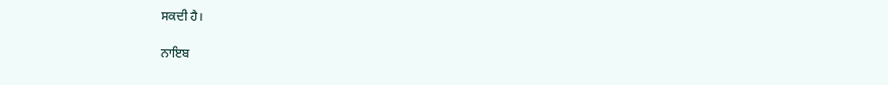ਸਕਦੀ ਹੈ।

ਨਾਇਬ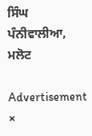ਸਿੰਘ ਪੰਨੀਵਾਲੀਆ, ਮਲੋਟ

Advertisement
×